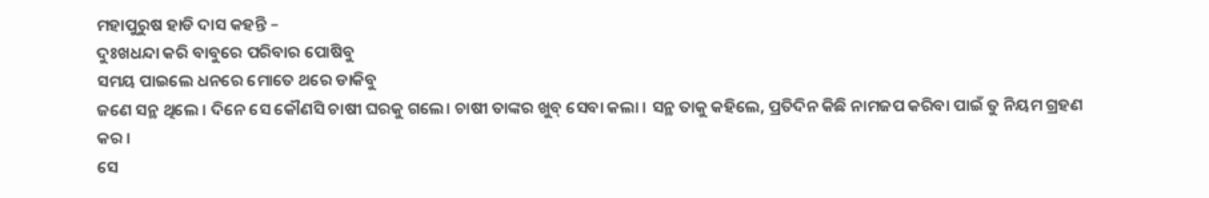ମହାପୁରୁଷ ହାଡି ଦାସ କହନ୍ତି –
ଦୁଃଖଧନ୍ଦା କରି ବାବୁରେ ପରିବାର ପୋଷିବୁ
ସମୟ ପାଇଲେ ଧନରେ ମୋତେ ଥରେ ଡାକିବୁ
ଜଣେ ସନ୍ଥ ଥିଲେ । ଦିନେ ସେ କୌଣସି ଚାଷୀ ଘରକୁ ଗଲେ। ଚାଷୀ ତାଙ୍କର ଖୁବ୍ ସେବା କଲା । ସନ୍ଥ ତାକୁ କହିଲେ, ପ୍ରତିଦିନ କିଛି ନାମଜପ କରିବା ପାଇଁ ତୁ ନିୟମ ଗ୍ରହଣ କର ।
ସେ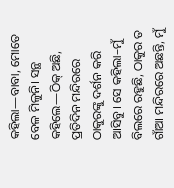କହିଲା—ବାବା, ମୋତେ ବେଳ ମିଳୁନି। ସନ୍ଥ କହିଲେ—ଠିକ୍ ଅଛି, ପ୍ରତିଦିନ ମନ୍ଦିରରେ ଠାକୁରଙ୍କୁ ଦର୍ଶନ କରି ଆସିବୁ। ସେ କହିଲା–ମୁଁ ବିଲରେ ରହୁଛି, ଠାକୁର ତ ଗାଁଆ ମନ୍ଦିରରେ ଅଛନ୍ତି, ମୁଁ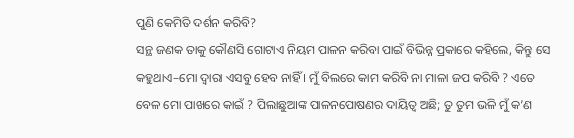ପୁଣି କେମିତି ଦର୍ଶନ କରିବି?
ସନ୍ଥ ଜଣକ ତାକୁ କୌଣସି ଗୋଟାଏ ନିୟମ ପାଳନ କରିବା ପାଇଁ ବିଭିନ୍ନ ପ୍ରକାରେ କହିଲେ, କିନ୍ତୁ ସେ କହୁଥାଏ–ମୋ ଦ୍ଵାରା ଏସବୁ ହେବ ନାହିଁ । ମୁଁ ବିଲରେ କାମ କରିବି ନା ମାଳା ଜପ କରିବି ? ଏତେ ବେଳ ମୋ ପାଖରେ କାଇଁ ? ପିଲାଛୁଆଙ୍କ ପାଳନପୋଷଣର ଦାୟିତ୍ଵ ଅଛି; ତୁ ତୁମ ଭଳି ମୁଁ କ’ଣ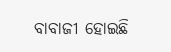ବାବାଜୀ ହୋଇଛି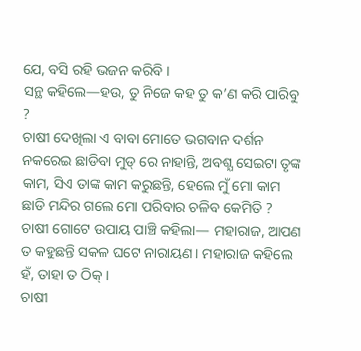ଯେ, ବସି ରହି ଭଜନ କରିବି ।
ସନ୍ଥ କହିଲେ—ହଉ, ତୁ ନିଜେ କହ ତୁ କ’ଣ କରି ପାରିବୁ ?
ଚାଷୀ ଦେଖିଲା ଏ ବାବା ମୋତେ ଭଗବାନ ଦର୍ଶନ ନକରେଇ ଛାଡିବା ମୁଡ୍ ରେ ନାହାନ୍ତି, ଅବଶ୍ଯ ସେଇଟା ତୃଙ୍କ କାମ, ସିଏ ତାଙ୍କ କାମ କରୁଛନ୍ତି, ହେଲେ ମୁଁ ମୋ କାମ ଛାଡି ମନ୍ଦିର ଗଲେ ମୋ ପରିବାର ଚଳିବ କେମିତି ?
ଚାଷୀ ଗୋଟେ ଉପାୟ ପାଞ୍ଚି କହିଲା— ମହାରାଜ, ଆପଣ ତ କହୁଛନ୍ତି ସକଳ ଘଟେ ନାରାୟଣ। ମହାରାଜ କହିଲେ ହଁ, ତାହା ତ ଠିକ୍ ।
ଚାଷୀ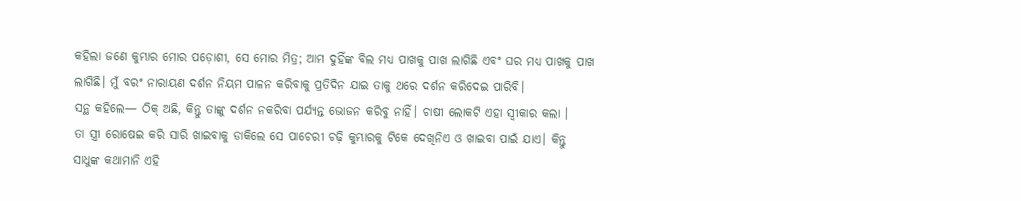କହିଲା ଜଣେ କୁମ୍ଭାର ମୋର ପଡ଼ୋଶୀ, ସେ ମୋର ମିତ୍ର; ଆମ ଦୁହିଁଙ୍କ ବିଲ ମଧ୍ୟ ପାଖକୁ ପାଖ ଲାଗିଛି ଏବଂ ଘର ମଧ୍ୟ ପାଖକୁ ପାଖ ଲାଗିଛି। ମୁଁ ବରଂ ନାରାୟଣ ଦର୍ଶନ ନିୟମ ପାଳନ କରିବାକୁ ପ୍ରତିଦିନ ଯାଇ ତାକୁ ଥରେ ଦର୍ଶନ କରିଦେଇ ପାରିବି।
ସନ୍ଥ କହିଲେ— ଠିକ୍ ଅଛି, କିନ୍ତୁ ତାଙ୍କୁ ଦର୍ଶନ ନକରିବା ପର୍ଯ୍ୟନ୍ତ ଭୋଜନ କରିବୁ ନାହିଁ। ଚାଷୀ ଲୋକଟି ଏହା ସ୍ଵୀକାର କଲା ।
ତା ସ୍ତ୍ରୀ ରୋଷେଇ କରି ସାରି ଖାଇବାକୁ ଡାକିଲେ ସେ ପାଚେରୀ ଚଢ଼ି କୁମ୍ଭାରକୁ ଟିକେ ଦେଖିନିଏ ଓ ଖାଇବା ପାଇଁ ଯାଏ। କିନ୍ତୁ ସାଧୁଙ୍କ କଥାମାନି ଏହି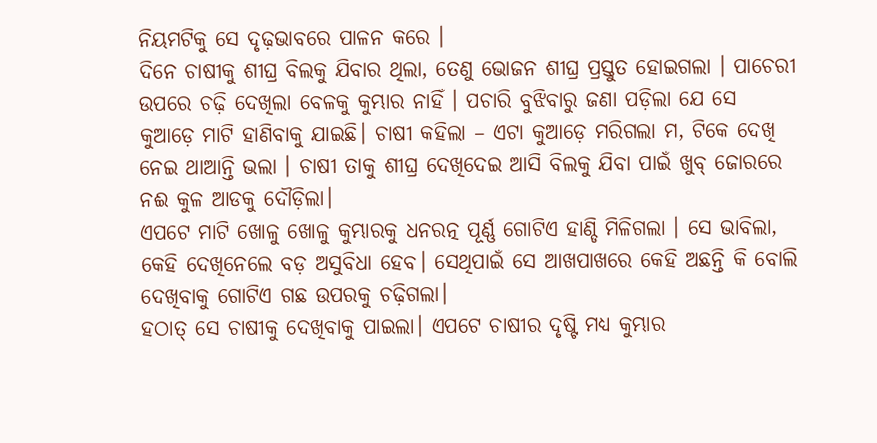ନିୟମଟିକୁ ସେ ଦୃଢ଼ଭାବରେ ପାଳନ କରେ ।
ଦିନେ ଚାଷୀକୁ ଶୀଘ୍ର ବିଲକୁ ଯିବାର ଥିଲା, ତେଣୁ ଭୋଜନ ଶୀଘ୍ର ପ୍ରସ୍ତୁତ ହୋଇଗଲା । ପାଚେରୀ ଉପରେ ଚଢ଼ି ଦେଖିଲା ବେଳକୁ କୁମ୍ଭାର ନାହିଁ । ପଚାରି ବୁଝିବାରୁ ଜଣା ପଡ଼ିଲା ଯେ ସେ କୁଆଡ଼େ ମାଟି ହାଣିବାକୁ ଯାଇଛି। ଚାଷୀ କହିଲା – ଏଟା କୁଆଡ଼େ ମରିଗଲା ମ, ଟିକେ ଦେଖି ନେଇ ଥାଆନ୍ତି ଭଲା । ଚାଷୀ ତାକୁ ଶୀଘ୍ର ଦେଖିଦେଇ ଆସି ବିଲକୁ ଯିବା ପାଇଁ ଖୁବ୍ ଜୋରରେ ନଈ କୁଳ ଆଡକୁ ଦୌଡ଼ିଲା।
ଏପଟେ ମାଟି ଖୋଳୁ ଖୋଳୁ କୁମ୍ଭାରକୁ ଧନରତ୍ନ ପୂର୍ଣ୍ଣ ଗୋଟିଏ ହାଣ୍ଡି ମିଳିଗଲା । ସେ ଭାବିଲା, କେହି ଦେଖିନେଲେ ବଡ଼ ଅସୁବିଧା ହେବ। ସେଥିପାଇଁ ସେ ଆଖପାଖରେ କେହି ଅଛନ୍ତି କି ବୋଲି ଦେଖିବାକୁ ଗୋଟିଏ ଗଛ ଉପରକୁ ଚଢ଼ିଗଲା।
ହଠାତ୍ ସେ ଚାଷୀକୁ ଦେଖିବାକୁ ପାଇଲା। ଏପଟେ ଚାଷୀର ଦୃଷ୍ଟି ମଧ୍ୟ କୁମ୍ଭାର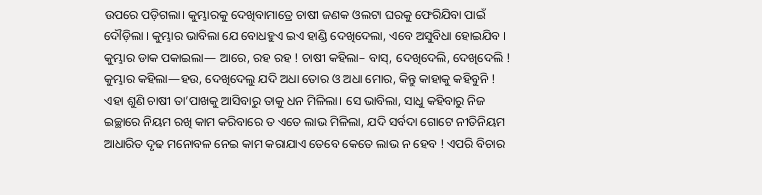ଉପରେ ପଡ଼ିଗଲା। କୁମ୍ଭାରକୁ ଦେଖିବାମାତ୍ରେ ଚାଷୀ ଜଣକ ଓଲଟା ଘରକୁ ଫେରିଯିବା ପାଇଁ ଦୌଡ଼ିଲା । କୁମ୍ଭାର ଭାବିଲା ଯେ ବୋଧହୁଏ ଇଏ ହାଣ୍ଡି ଦେଖିଦେଲା, ଏବେ ଅସୁବିଧା ହୋଇଯିବ ।
କୁମ୍ଭାର ଡାକ ପକାଇଲା— ଆରେ, ରହ ରହ ! ଚାଷୀ କହିଲା– ବାସ୍, ଦେଖିଦେଲି, ଦେଖିଦେଲି ! କୁମ୍ଭାର କହିଲା—ହଉ, ଦେଖିଦେଲୁ ଯଦି ଅଧା ତୋର ଓ ଅଧା ମୋର, କିନ୍ତୁ କାହାକୁ କହିବୁନି !
ଏହା ଶୁଣି ଚାଷୀ ତା’ପାଖକୁ ଆସିବାରୁ ତାକୁ ଧନ ମିଳିଲା। ସେ ଭାବିଲା, ସାଧୁ କହିବାରୁ ନିଜ ଇଚ୍ଛାରେ ନିୟମ ରଖି କାମ କରିବାରେ ତ ଏତେ ଲାଭ ମିଳିଲା, ଯଦି ସର୍ବଦା ଗୋଟେ ନୀତିନିୟମ ଆଧାରିତ ଦୃଢ ମନୋବଳ ନେଇ କାମ କରାଯାଏ ତେବେ କେତେ ଲାଭ ନ ହେବ ! ଏପରି ବିଚାର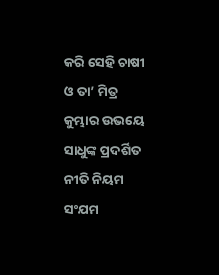କରି ସେହି ଚାଷୀ ଓ ତା’ ମିତ୍ର କୁମ୍ଭାର ଉଭୟେ ସାଧୁଙ୍କ ପ୍ରଦର୍ଶିତ ନୀତି ନିୟମ ସଂଯମ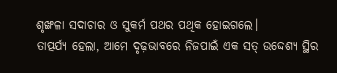ଶୃଙ୍ଖଳା ସଦାଚାର ଓ ସୁକର୍ମ ପଥର ପଥିକ ହୋଇଗଲେ।
ତାତ୍ପର୍ଯ୍ୟ ହେଲା, ଆମେ ଦୃଢ଼ଭାବରେ ନିଜପାଇଁ ଏକ ସତ୍ ଉଦ୍ଦେଶ୍ୟ ସ୍ଥିର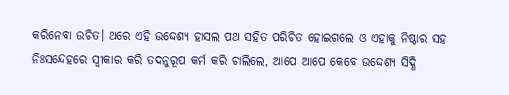କରିନେବା ଉଚିତ। ଥରେ ଏହି ଉଦ୍ଦେଶ୍ୟ ହାସଲ ପଥ ସହିତ ପରିଚିତ ହୋଇଗଲେ ଓ ଏହାକୁ ନିଷ୍ଠାର ସହ ନିଃସନ୍ଦେହରେ ସ୍ଵୀକାର କରି ତଦନୁରୂପ କର୍ମ କରି ଚାଲିଲେ, ଆପେ ଆପେ କେବେ ଉଦ୍ଦେଶ୍ଯ ସିଦ୍ଧି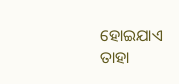ହୋଇଯାଏ ତାହା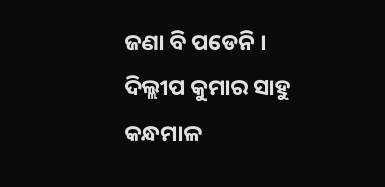ଜଣା ବି ପଡେନି ।
ଦିଲ୍ଲୀପ କୁମାର ସାହୁ
କନ୍ଧମାଳ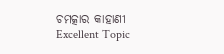ଚମତ୍କାର କାହାଣୀ
Excellent Topic